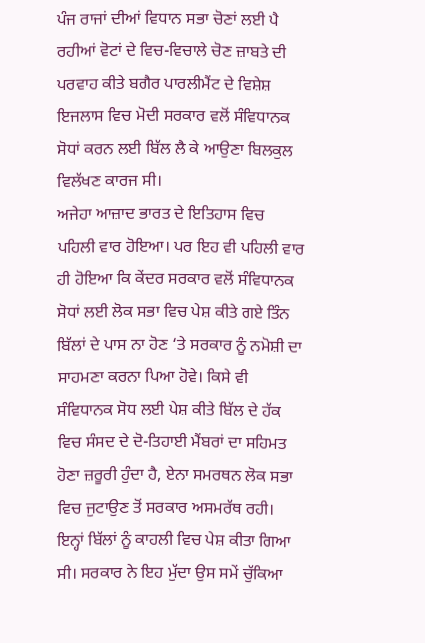ਪੰਜ ਰਾਜਾਂ ਦੀਆਂ ਵਿਧਾਨ ਸਭਾ ਚੋਣਾਂ ਲਈ ਪੈ ਰਹੀਆਂ ਵੋਟਾਂ ਦੇ ਵਿਚ-ਵਿਚਾਲੇ ਚੋਣ ਜ਼ਾਬਤੇ ਦੀ ਪਰਵਾਹ ਕੀਤੇ ਬਗੈਰ ਪਾਰਲੀਮੈਂਟ ਦੇ ਵਿਸ਼ੇਸ਼ ਇਜਲਾਸ ਵਿਚ ਮੋਦੀ ਸਰਕਾਰ ਵਲੋਂ ਸੰਵਿਧਾਨਕ ਸੋਧਾਂ ਕਰਨ ਲਈ ਬਿੱਲ ਲੈ ਕੇ ਆਉਣਾ ਬਿਲਕੁਲ ਵਿਲੱਖਣ ਕਾਰਜ ਸੀ।
ਅਜੇਹਾ ਆਜ਼ਾਦ ਭਾਰਤ ਦੇ ਇਤਿਹਾਸ ਵਿਚ ਪਹਿਲੀ ਵਾਰ ਹੋਇਆ। ਪਰ ਇਹ ਵੀ ਪਹਿਲੀ ਵਾਰ ਹੀ ਹੋਇਆ ਕਿ ਕੇਂਦਰ ਸਰਕਾਰ ਵਲੋਂ ਸੰਵਿਧਾਨਕ ਸੋਧਾਂ ਲਈ ਲੋਕ ਸਭਾ ਵਿਚ ਪੇਸ਼ ਕੀਤੇ ਗਏ ਤਿੰਨ ਬਿੱਲਾਂ ਦੇ ਪਾਸ ਨਾ ਹੋਣ ‘ਤੇ ਸਰਕਾਰ ਨੂੰ ਨਮੋਸ਼ੀ ਦਾ ਸਾਹਮਣਾ ਕਰਨਾ ਪਿਆ ਹੋਵੇ। ਕਿਸੇ ਵੀ ਸੰਵਿਧਾਨਕ ਸੋਧ ਲਈ ਪੇਸ਼ ਕੀਤੇ ਬਿੱਲ ਦੇ ਹੱਕ ਵਿਚ ਸੰਸਦ ਦੇ ਦੋ-ਤਿਹਾਈ ਮੈਂਬਰਾਂ ਦਾ ਸਹਿਮਤ ਹੋਣਾ ਜ਼ਰੂਰੀ ਹੁੰਦਾ ਹੈ, ਏਨਾ ਸਮਰਥਨ ਲੋਕ ਸਭਾ ਵਿਚ ਜੁਟਾਉਣ ਤੋਂ ਸਰਕਾਰ ਅਸਮਰੱਥ ਰਹੀ। ਇਨ੍ਹਾਂ ਬਿੱਲਾਂ ਨੂੰ ਕਾਹਲੀ ਵਿਚ ਪੇਸ਼ ਕੀਤਾ ਗਿਆ ਸੀ। ਸਰਕਾਰ ਨੇ ਇਹ ਮੁੱਦਾ ਉਸ ਸਮੇਂ ਚੁੱਕਿਆ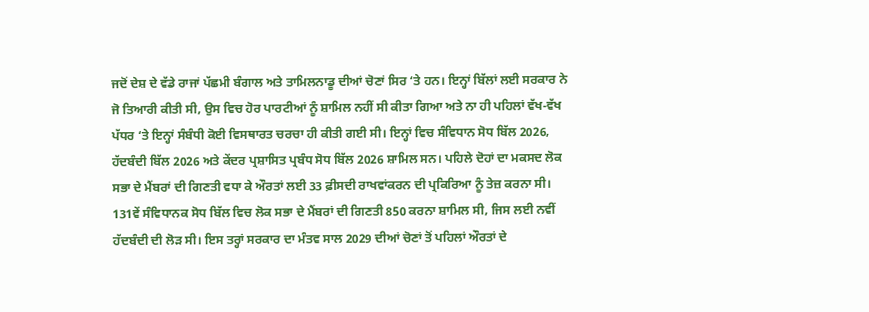ਜਦੋਂ ਦੇਸ਼ ਦੇ ਵੱਡੇ ਰਾਜਾਂ ਪੱਛਮੀ ਬੰਗਾਲ ਅਤੇ ਤਾਮਿਲਨਾਡੂ ਦੀਆਂ ਚੋਣਾਂ ਸਿਰ ‘ਤੇ ਹਨ। ਇਨ੍ਹਾਂ ਬਿੱਲਾਂ ਲਈ ਸਰਕਾਰ ਨੇ ਜੋ ਤਿਆਰੀ ਕੀਤੀ ਸੀ, ਉਸ ਵਿਚ ਹੋਰ ਪਾਰਟੀਆਂ ਨੂੰ ਸ਼ਾਮਿਲ ਨਹੀਂ ਸੀ ਕੀਤਾ ਗਿਆ ਅਤੇ ਨਾ ਹੀ ਪਹਿਲਾਂ ਵੱਖ-ਵੱਖ ਪੱਧਰ ‘ਤੇ ਇਨ੍ਹਾਂ ਸੰਬੰਧੀ ਕੋਈ ਵਿਸਥਾਰਤ ਚਰਚਾ ਹੀ ਕੀਤੀ ਗਈ ਸੀ। ਇਨ੍ਹਾਂ ਵਿਚ ਸੰਵਿਧਾਨ ਸੋਧ ਬਿੱਲ 2026, ਹੱਦਬੰਦੀ ਬਿੱਲ 2026 ਅਤੇ ਕੇਂਦਰ ਪ੍ਰਸ਼ਾਸਿਤ ਪ੍ਰਬੰਧ ਸੋਧ ਬਿੱਲ 2026 ਸ਼ਾਮਿਲ ਸਨ। ਪਹਿਲੇ ਦੋਹਾਂ ਦਾ ਮਕਸਦ ਲੋਕ ਸਭਾ ਦੇ ਮੈਂਬਰਾਂ ਦੀ ਗਿਣਤੀ ਵਧਾ ਕੇ ਔਰਤਾਂ ਲਈ 33 ਫ਼ੀਸਦੀ ਰਾਖਵਾਂਕਰਨ ਦੀ ਪ੍ਰਕਿਰਿਆ ਨੂੰ ਤੇਜ਼ ਕਰਨਾ ਸੀ।
131ਵੇਂ ਸੰਵਿਧਾਨਕ ਸੋਧ ਬਿੱਲ ਵਿਚ ਲੋਕ ਸਭਾ ਦੇ ਮੈਂਬਰਾਂ ਦੀ ਗਿਣਤੀ 850 ਕਰਨਾ ਸ਼ਾਮਿਲ ਸੀ, ਜਿਸ ਲਈ ਨਵੀਂ ਹੱਦਬੰਦੀ ਦੀ ਲੋੜ ਸੀ। ਇਸ ਤਰ੍ਹਾਂ ਸਰਕਾਰ ਦਾ ਮੰਤਵ ਸਾਲ 2029 ਦੀਆਂ ਚੋਣਾਂ ਤੋਂ ਪਹਿਲਾਂ ਔਰਤਾਂ ਦੇ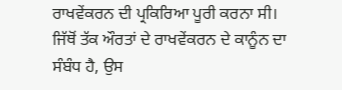ਰਾਖਵੇਂਕਰਨ ਦੀ ਪ੍ਰਕਿਰਿਆ ਪੂਰੀ ਕਰਨਾ ਸੀ। ਜਿੱਥੋਂ ਤੱਕ ਔਰਤਾਂ ਦੇ ਰਾਖਵੇਂਕਰਨ ਦੇ ਕਾਨੂੰਨ ਦਾ ਸੰਬੰਧ ਹੈ, ਉਸ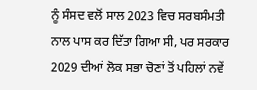ਨੂੰ ਸੰਸਦ ਵਲੋਂ ਸਾਲ 2023 ਵਿਚ ਸਰਬਸੰਮਤੀ ਨਾਲ ਪਾਸ ਕਰ ਦਿੱਤਾ ਗਿਆ ਸੀ, ਪਰ ਸਰਕਾਰ 2029 ਦੀਆਂ ਲੋਕ ਸਭਾ ਚੋਣਾਂ ਤੋਂ ਪਹਿਲਾਂ ਨਵੇਂ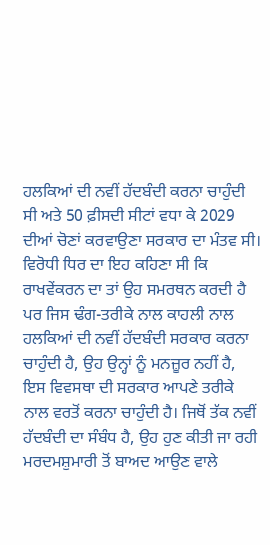ਹਲਕਿਆਂ ਦੀ ਨਵੀਂ ਹੱਦਬੰਦੀ ਕਰਨਾ ਚਾਹੁੰਦੀ ਸੀ ਅਤੇ 50 ਫ਼ੀਸਦੀ ਸੀਟਾਂ ਵਧਾ ਕੇ 2029 ਦੀਆਂ ਚੋਣਾਂ ਕਰਵਾਉਣਾ ਸਰਕਾਰ ਦਾ ਮੰਤਵ ਸੀ।
ਵਿਰੋਧੀ ਧਿਰ ਦਾ ਇਹ ਕਹਿਣਾ ਸੀ ਕਿ ਰਾਖਵੇਂਕਰਨ ਦਾ ਤਾਂ ਉਹ ਸਮਰਥਨ ਕਰਦੀ ਹੈ ਪਰ ਜਿਸ ਢੰਗ-ਤਰੀਕੇ ਨਾਲ ਕਾਹਲੀ ਨਾਲ ਹਲਕਿਆਂ ਦੀ ਨਵੀਂ ਹੱਦਬੰਦੀ ਸਰਕਾਰ ਕਰਨਾ ਚਾਹੁੰਦੀ ਹੈ, ਉਹ ਉਨ੍ਹਾਂ ਨੂੰ ਮਨਜ਼ੂਰ ਨਹੀਂ ਹੈ, ਇਸ ਵਿਵਸਥਾ ਦੀ ਸਰਕਾਰ ਆਪਣੇ ਤਰੀਕੇ ਨਾਲ ਵਰਤੋਂ ਕਰਨਾ ਚਾਹੁੰਦੀ ਹੈ। ਜਿਥੋਂ ਤੱਕ ਨਵੀਂ ਹੱਦਬੰਦੀ ਦਾ ਸੰਬੰਧ ਹੈ, ਉਹ ਹੁਣ ਕੀਤੀ ਜਾ ਰਹੀ ਮਰਦਮਸ਼ੁਮਾਰੀ ਤੋਂ ਬਾਅਦ ਆਉਣ ਵਾਲੇ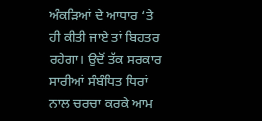ਅੰਕੜਿਆਂ ਦੇ ਆਧਾਰ ‘ਤੇ ਹੀ ਕੀਤੀ ਜਾਏ ਤਾਂ ਬਿਹਤਰ ਰਹੇਗਾ। ਉਦੋਂ ਤੱਕ ਸਰਕਾਰ ਸਾਰੀਆਂ ਸੰਬੰਧਿਤ ਧਿਰਾਂ ਨਾਲ ਚਰਚਾ ਕਰਕੇ ਆਮ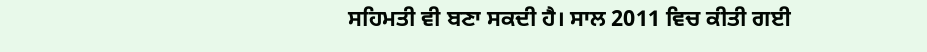ਸਹਿਮਤੀ ਵੀ ਬਣਾ ਸਕਦੀ ਹੈ। ਸਾਲ 2011 ਵਿਚ ਕੀਤੀ ਗਈ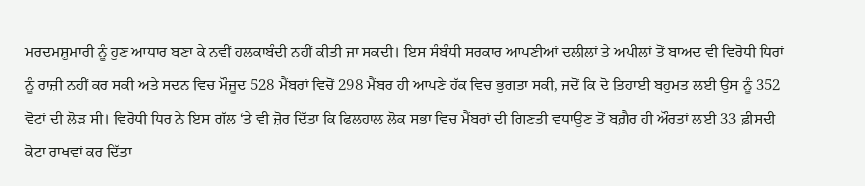ਮਰਦਮਸ਼ੁਮਾਰੀ ਨੂੰ ਹੁਣ ਆਧਾਰ ਬਣਾ ਕੇ ਨਵੀਂ ਹਲਕਾਬੰਦੀ ਨਹੀਂ ਕੀਤੀ ਜਾ ਸਕਦੀ। ਇਸ ਸੰਬੰਧੀ ਸਰਕਾਰ ਆਪਣੀਆਂ ਦਲੀਲਾਂ ਤੇ ਅਪੀਲਾਂ ਤੋਂ ਬਾਅਦ ਵੀ ਵਿਰੋਧੀ ਧਿਰਾਂ ਨੂੰ ਰਾਜ਼ੀ ਨਹੀਂ ਕਰ ਸਕੀ ਅਤੇ ਸਦਨ ਵਿਚ ਮੌਜੂਦ 528 ਮੈਂਬਰਾਂ ਵਿਚੋਂ 298 ਮੈਂਬਰ ਹੀ ਆਪਣੇ ਹੱਕ ਵਿਚ ਭੁਗਤਾ ਸਕੀ, ਜਦੋਂ ਕਿ ਦੋ ਤਿਹਾਈ ਬਹੁਮਤ ਲਈ ਉਸ ਨੂੰ 352 ਵੋਟਾਂ ਦੀ ਲੋੜ ਸੀ। ਵਿਰੋਧੀ ਧਿਰ ਨੇ ਇਸ ਗੱਲ ‘ਤੇ ਵੀ ਜ਼ੋਰ ਦਿੱਤਾ ਕਿ ਫਿਲਹਾਲ ਲੋਕ ਸਭਾ ਵਿਚ ਮੈਂਬਰਾਂ ਦੀ ਗਿਣਤੀ ਵਧਾਉਣ ਤੋਂ ਬਗ਼ੈਰ ਹੀ ਔਰਤਾਂ ਲਈ 33 ਫ਼ੀਸਦੀ ਕੋਟਾ ਰਾਖਵਾਂ ਕਰ ਦਿੱਤਾ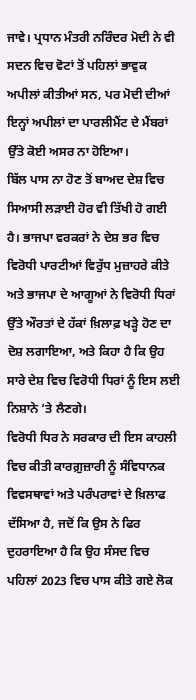ਜਾਵੇ। ਪ੍ਰਧਾਨ ਮੰਤਰੀ ਨਰਿੰਦਰ ਮੋਦੀ ਨੇ ਵੀ ਸਦਨ ਵਿਚ ਵੋਟਾਂ ਤੋਂ ਪਹਿਲਾਂ ਭਾਵੁਕ ਅਪੀਲਾਂ ਕੀਤੀਆਂ ਸਨ, ਪਰ ਮੋਦੀ ਦੀਆਂ ਇਨ੍ਹਾਂ ਅਪੀਲਾਂ ਦਾ ਪਾਰਲੀਮੈਂਟ ਦੇ ਮੈਂਬਰਾਂ ਉੱਤੇ ਕੋਈ ਅਸਰ ਨਾ ਹੋਇਆ।
ਬਿੱਲ ਪਾਸ ਨਾ ਹੋਣ ਤੋਂ ਬਾਅਦ ਦੇਸ਼ ਵਿਚ ਸਿਆਸੀ ਲੜਾਈ ਹੋਰ ਵੀ ਤਿੱਖੀ ਹੋ ਗਈ ਹੈ। ਭਾਜਪਾ ਵਰਕਰਾਂ ਨੇ ਦੇਸ਼ ਭਰ ਵਿਚ ਵਿਰੋਧੀ ਪਾਰਟੀਆਂ ਵਿਰੁੱਧ ਮੁਜ਼ਾਹਰੇ ਕੀਤੇ ਅਤੇ ਭਾਜਪਾ ਦੇ ਆਗੂਆਂ ਨੇ ਵਿਰੋਧੀ ਧਿਰਾਂ ਉੱਤੇ ਔਰਤਾਂ ਦੇ ਹੱਕਾਂ ਖ਼ਿਲਾਫ਼ ਖੜ੍ਹੇ ਹੋਣ ਦਾ ਦੋਸ਼ ਲਗਾਇਆ, ਅਤੇ ਕਿਹਾ ਹੈ ਕਿ ਉਹ ਸਾਰੇ ਦੇਸ਼ ਵਿਚ ਵਿਰੋਧੀ ਧਿਰਾਂ ਨੂੰ ਇਸ ਲਈ ਨਿਸ਼ਾਨੇ ‘ਤੇ ਲੈਣਗੇ।
ਵਿਰੋਧੀ ਧਿਰ ਨੇ ਸਰਕਾਰ ਦੀ ਇਸ ਕਾਹਲੀ ਵਿਚ ਕੀਤੀ ਕਾਰਗ਼ੁਜ਼ਾਰੀ ਨੂੰ ਸੰਵਿਧਾਨਕ ਵਿਵਸਥਾਵਾਂ ਅਤੇ ਪਰੰਪਰਾਵਾਂ ਦੇ ਖ਼ਿਲਾਫ ਦੱਸਿਆ ਹੈ, ਜਦੋਂ ਕਿ ਉਸ ਨੇ ਫਿਰ ਦੁਹਰਾਇਆ ਹੈ ਕਿ ਉਹ ਸੰਸਦ ਵਿਚ ਪਹਿਲਾਂ 2023 ਵਿਚ ਪਾਸ ਕੀਤੇ ਗਏ ਲੋਕ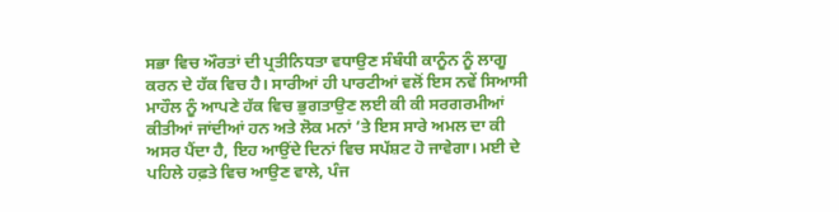ਸਭਾ ਵਿਚ ਔਰਤਾਂ ਦੀ ਪ੍ਰਤੀਨਿਧਤਾ ਵਧਾਉਣ ਸੰਬੰਧੀ ਕਾਨੂੰਨ ਨੂੰ ਲਾਗੂ ਕਰਨ ਦੇ ਹੱਕ ਵਿਚ ਹੈ। ਸਾਰੀਆਂ ਹੀ ਪਾਰਟੀਆਂ ਵਲੋਂ ਇਸ ਨਵੇਂ ਸਿਆਸੀ ਮਾਹੌਲ ਨੂੰ ਆਪਣੇ ਹੱਕ ਵਿਚ ਭੁਗਤਾਉਣ ਲਈ ਕੀ ਕੀ ਸਰਗਰਮੀਆਂ ਕੀਤੀਆਂ ਜਾਂਦੀਆਂ ਹਨ ਅਤੇ ਲੋਕ ਮਨਾਂ ‘ਤੇ ਇਸ ਸਾਰੇ ਅਮਲ ਦਾ ਕੀ ਅਸਰ ਪੈਂਦਾ ਹੈ, ਇਹ ਆਉਂਦੇ ਦਿਨਾਂ ਵਿਚ ਸਪੱਸ਼ਟ ਹੋ ਜਾਵੇਗਾ। ਮਈ ਦੇ ਪਹਿਲੇ ਹਫ਼ਤੇ ਵਿਚ ਆਉਣ ਵਾਲੇ, ਪੰਜ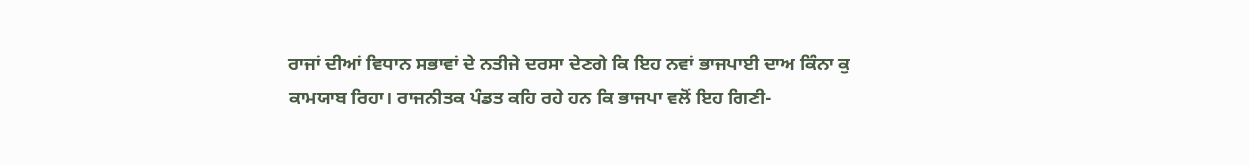ਰਾਜਾਂ ਦੀਆਂ ਵਿਧਾਨ ਸਭਾਵਾਂ ਦੇ ਨਤੀਜੇ ਦਰਸਾ ਦੇਣਗੇ ਕਿ ਇਹ ਨਵਾਂ ਭਾਜਪਾਈ ਦਾਅ ਕਿੰਨਾ ਕੁ ਕਾਮਯਾਬ ਰਿਹਾ। ਰਾਜਨੀਤਕ ਪੰਡਤ ਕਹਿ ਰਹੇ ਹਨ ਕਿ ਭਾਜਪਾ ਵਲੋਂ ਇਹ ਗਿਣੀ-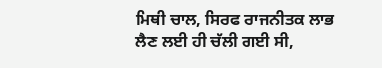ਮਿਥੀ ਚਾਲ, ਸਿਰਫ ਰਾਜਨੀਤਕ ਲਾਭ ਲੈਣ ਲਈ ਹੀ ਚੱਲੀ ਗਈ ਸੀ,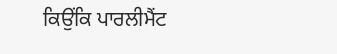ਕਿਉਂਕਿ ਪਾਰਲੀਮੈਂਟ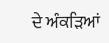ਦੇ ਅੰਕੜਿਆਂ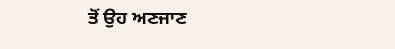ਤੋਂ ਉਹ ਅਣਜਾਣ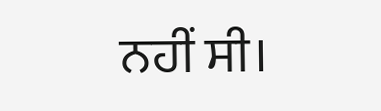ਨਹੀਂ ਸੀ।